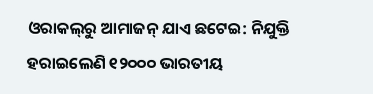ଓରାକଲ୍‌ରୁ ଆମାଜନ୍‌ ଯାଏ ଛଟେଇ: ନିଯୁକ୍ତି ହରାଇଲେଣି ୧୨୦୦୦ ଭାରତୀୟ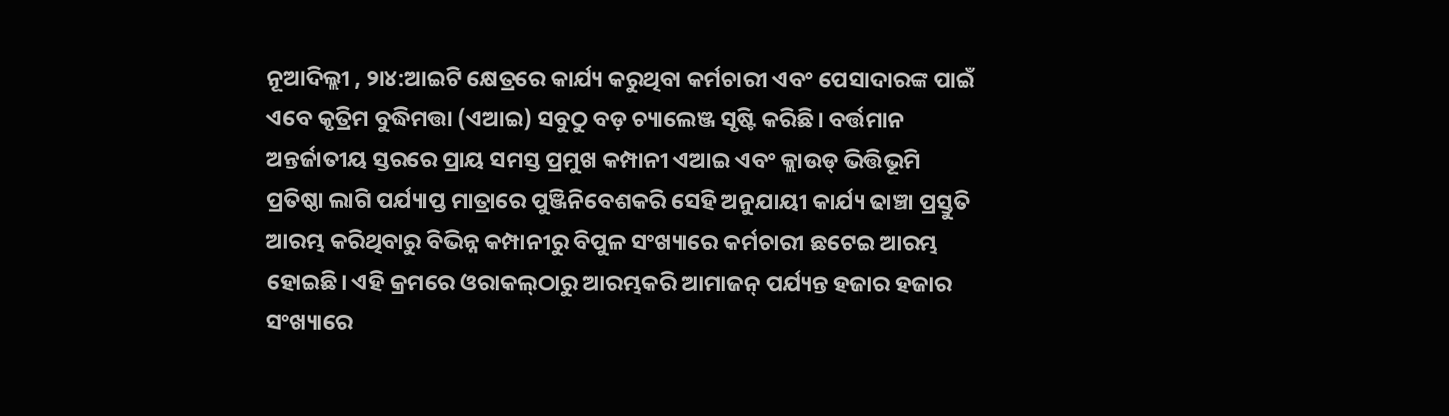ନୂଆଦିଲ୍ଲୀ , ୨ା୪:ଆଇଟି କ୍ଷେତ୍ରରେ କାର୍ଯ୍ୟ କରୁଥିବା କର୍ମଚାରୀ ଏବଂ ପେସାଦାରଙ୍କ ପାଇଁ ଏବେ କୃତ୍ରିମ ବୁଦ୍ଧିମତ୍ତା (ଏଆଇ) ସବୁଠୁ ବଡ଼ ଚ୍ୟାଲେଞ୍ଜ ସୃଷ୍ଟି କରିଛି। ବର୍ତ୍ତମାନ ଅନ୍ତର୍ଜାତୀୟ ସ୍ତରରେ ପ୍ରାୟ ସମସ୍ତ ପ୍ରମୁଖ କମ୍ପାନୀ ଏଆଇ ଏବଂ କ୍ଲାଉଡ୍‌ ଭିତ୍ତିଭୂମି ପ୍ରତିଷ୍ଠା ଲାଗି ପର୍ଯ୍ୟାପ୍ତ ମାତ୍ରାରେ ପୁଞ୍ଜିନିବେଶକରି ସେହି ଅନୁଯାୟୀ କାର୍ଯ୍ୟ ଢାଞ୍ଚା ପ୍ରସ୍ତୁତି ଆରମ୍ଭ କରିଥିବାରୁ ବିଭିନ୍ନ କମ୍ପାନୀରୁ ବିପୁଳ ସଂଖ୍ୟାରେ କର୍ମଚାରୀ ଛଟେଇ ଆରମ୍ଭ ହୋଇଛି। ଏହି କ୍ରମରେ ଓରାକଲ୍‌ଠାରୁ ଆରମ୍ଭକରି ଆମାଜନ୍‌ ପର୍ଯ୍ୟନ୍ତ ହଜାର ହଜାର ସଂଖ୍ୟାରେ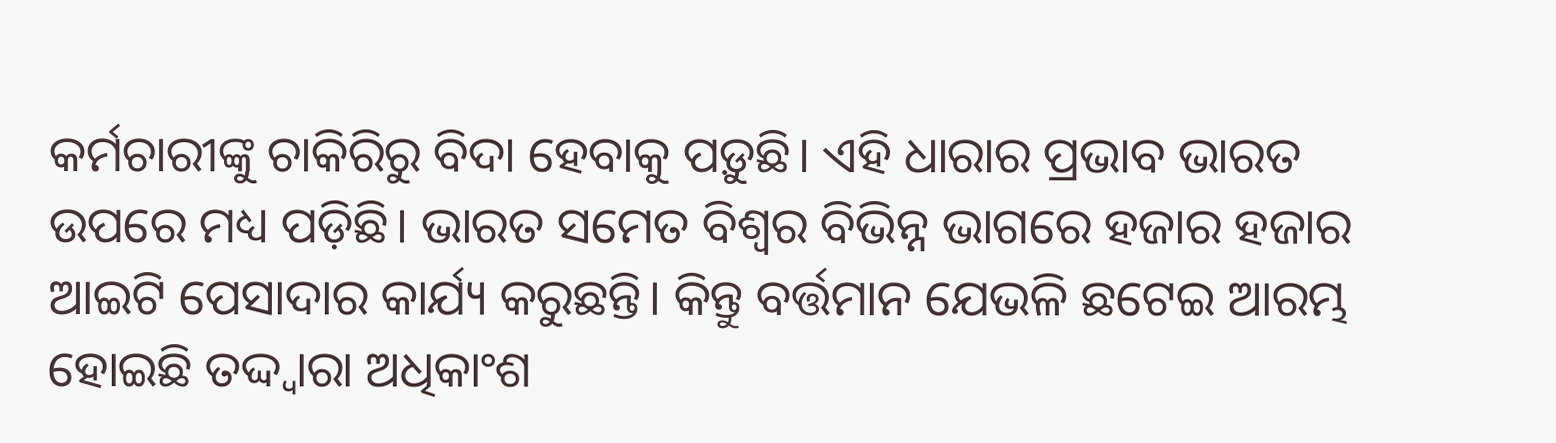କର୍ମଚାରୀଙ୍କୁ ଚାକିରିରୁ ବିଦା ହେବାକୁ ପଡ଼ୁଛି। ଏହି ଧାରାର ପ୍ରଭାବ ଭାରତ ଉପରେ ମଧ୍ୟ ପଡ଼ିଛି। ଭାରତ ସମେତ ବିଶ୍ୱର ବିଭିନ୍ନ ଭାଗରେ ହଜାର ହଜାର ଆଇଟି ପେସାଦାର କାର୍ଯ୍ୟ କରୁଛନ୍ତି। କିନ୍ତୁ ବର୍ତ୍ତମାନ ଯେଭଳି ଛଟେଇ ଆରମ୍ଭ ହୋଇଛି ତଦ୍ଦ୍ବାରା ଅଧିକାଂଶ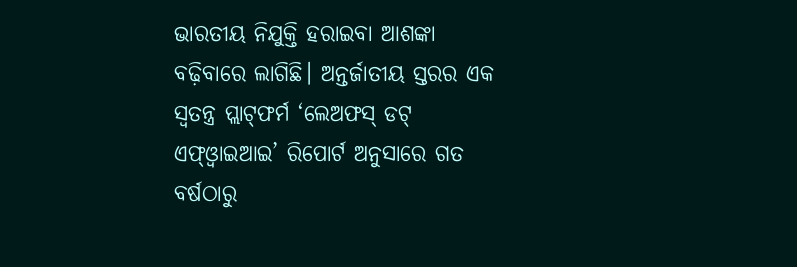ଭାରତୀୟ ନିଯୁକ୍ତି ହରାଇବା ଆଶଙ୍କା ବଢ଼ିବାରେ ଲାଗିଛି। ଅନ୍ତର୍ଜାତୀୟ ସ୍ତରର ଏକ ସ୍ବତନ୍ତ୍ର ପ୍ଲାଟ୍‌ଫର୍ମ ‘ଲେଅଫସ୍‌ ଡଟ୍‌ ଏଫ୍‌ଓ୍ବାଇଆଇ’ ରିପୋର୍ଟ ଅନୁସାରେ ଗତ ବର୍ଷଠାରୁ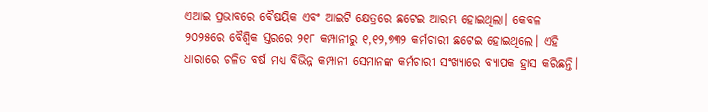ଏଆଇ ପ୍ରଭାବରେ ବୈଷୟିକ ଏବଂ ଆଇଟି କ୍ଷେତ୍ରରେ ଛଟେଇ ଆରମ୍ଭ ହୋଇଥିଲା। କେବଳ ୨୦୨୫ରେ ବୈଶ୍ୱିକ ସ୍ତରରେ ୨୧୮ କମ୍ପାନୀରୁ ୧,୧୨,୭୩୨ କର୍ମଚାରୀ ଛଟେଇ ହୋଇଥିଲେ। ଏହି ଧାରାରେ ଚଳିତ ବର୍ଷ ମଧ୍ୟ ବିଭିନ୍ନ କମ୍ପାନୀ ସେମାନଙ୍କ କର୍ମଚାରୀ ସଂଖ୍ୟାରେ ବ୍ୟାପକ ହ୍ରାସ କରିଛନ୍ତି।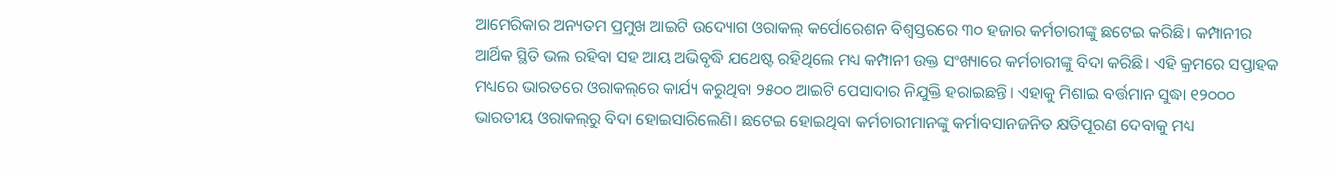ଆମେରିକାର ଅନ୍ୟତମ ପ୍ରମୁଖ ଆଇଟି ଉଦ୍ୟୋଗ ଓରାକଲ୍‌ କର୍ପୋରେଶନ ବିଶ୍ୱସ୍ତରରେ ୩୦ ହଜାର କର୍ମଚାରୀଙ୍କୁ ଛଟେଇ କରିଛି। କମ୍ପାନୀର ଆର୍ଥିକ ସ୍ଥିତି ଭଲ ରହିବା ସହ ଆୟ ଅଭିବୃଦ୍ଧି ଯଥେଷ୍ଟ ରହିଥିଲେ ମଧ୍ୟ କମ୍ପାନୀ ଉକ୍ତ ସଂଖ୍ୟାରେ କର୍ମଚାରୀଙ୍କୁ ବିଦା କରିଛି। ଏହି କ୍ରମରେ ସପ୍ତାହକ ମଧ୍ୟରେ ଭାରତରେ ଓରାକଲ୍‌ରେ କାର୍ଯ୍ୟ କରୁଥିବା ୨୫୦୦ ଆଇଟି ପେସାଦାର ନିଯୁକ୍ତି ହରାଇଛନ୍ତି। ଏହାକୁ ମିଶାଇ ବର୍ତ୍ତମାନ ସୁଦ୍ଧା ୧୨୦୦୦ ଭାରତୀୟ ଓରାକଲ୍‌ରୁ ବିଦା ହୋଇସାରିଲେଣି। ଛଟେଇ ହୋଇଥିବା କର୍ମଚାରୀମାନଙ୍କୁ କର୍ମାବସାନଜନିତ କ୍ଷତିପୂରଣ ଦେବାକୁ ମଧ୍ୟ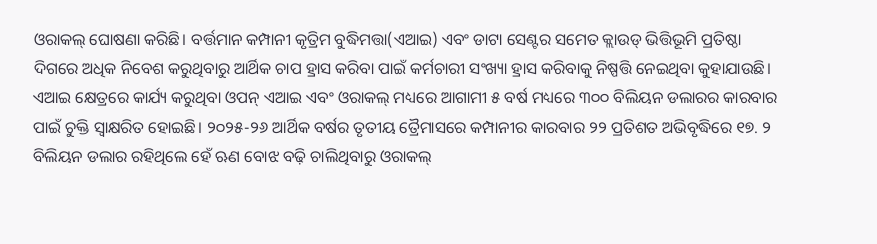ଓରାକଲ୍‌ ଘୋଷଣା କରିଛି। ବର୍ତ୍ତମାନ କମ୍ପାନୀ କୃତ୍ରିମ ବୁଦ୍ଧିମତ୍ତା(ଏଆଇ) ଏବଂ ଡାଟା ସେଣ୍ଟର ସମେତ କ୍ଲାଉଡ୍‌ ଭିତ୍ତିଭୂମି ପ୍ରତିଷ୍ଠା ଦିଗରେ ଅଧିକ ନିବେଶ କରୁଥିବାରୁ ଆର୍ଥିକ ଚାପ ହ୍ରାସ କରିବା ପାଇଁ କର୍ମଚାରୀ ସଂଖ୍ୟା ହ୍ରାସ କରିବାକୁ ନିଷ୍ପତ୍ତି ନେଇଥିବା କୁହାଯାଉଛି। ଏଆଇ କ୍ଷେତ୍ରରେ କାର୍ଯ୍ୟ କରୁଥିବା ଓପନ୍‌ ଏଆଇ ଏବଂ ଓରାକଲ୍‌ ମଧ୍ୟରେ ଆଗାମୀ ୫ ବର୍ଷ ମଧ୍ୟରେ ୩୦୦ ବିଲିୟନ ଡଲାରର କାରବାର ପାଇଁ ଚୁକ୍ତି ସ୍ବାକ୍ଷରିତ ହୋଇଛି। ୨୦୨୫-୨୬ ଆର୍ଥିକ ବର୍ଷର ତୃତୀୟ ତ୍ରୈମାସରେ କମ୍ପାନୀର କାରବାର ୨୨ ପ୍ରତିଶତ ଅଭିବୃଦ୍ଧିରେ ୧୭. ୨ ବିଲିୟନ ଡଲାର ରହିଥିଲେ ହେଁ ଋଣ ବୋଝ ବଢ଼ି ଚାଲିଥିବାରୁ ଓରାକଲ୍‌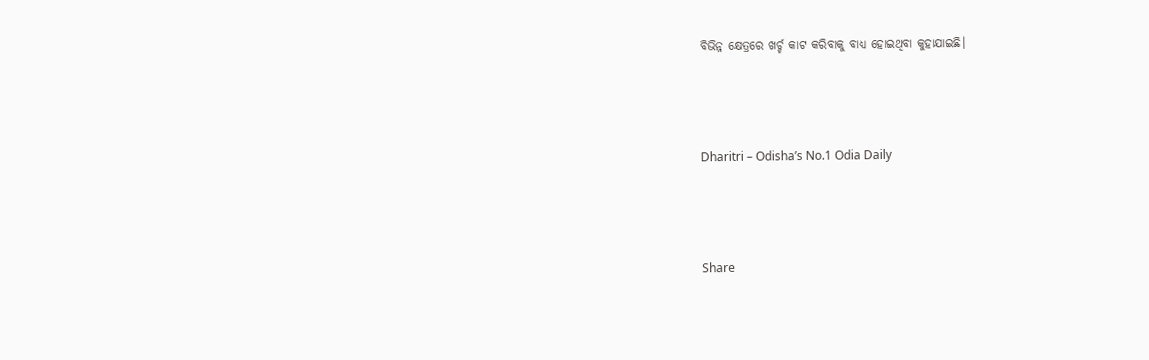ବିଭିନ୍ନ କ୍ଷେତ୍ରରେ ଖର୍ଚ୍ଚ କାଟ କରିବାକୁ ବାଧ୍ୟ ହୋଇଥିବା କୁହାଯାଇଛି।



Dharitri – Odisha’s No.1 Odia Daily



Share